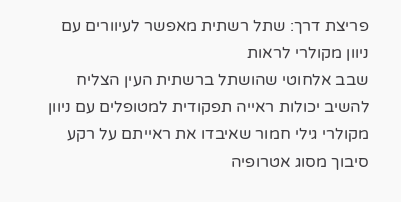פריצת דרך: שתל רשתית מאפשר לעיוורים עם ניוון מקולרי לראות
שבב אלחוטי שהושתל ברשתית העין הצליח להשיב יכולות ראייה תפקודית למטופלים עם ניוון מקולרי גילי חמור שאיבדו את ראייתם על רקע סיבוך מסוג אטרופיה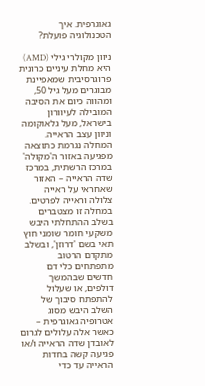גאוגרפית. איך הטכנולוגיה פועלת?

ניוון מקולרי גילי (AMD) היא מחלת עיניים כרונית פרוגרסיבית שמאפיינת מבוגרים מעל גיל 50, ומהווה כיום את הסיבה המובילה לעיוורון בישראל, מעל גלאוקומה וניוון עצב הראייה. המחלה נגרמת כתוצאה מפגיעה באזור ה'מקולה' במרכז הרשתית, במרכז שדה הראייה – האזור שאחראי על ראייה צלולה וראייה לפרטים. במחלה זו מצטברים בשלב ההתחלתי היבש משקעי חומר שומני חוץ תאי בשם 'דרוזן', ובשלב מתקדם הרטוב מתפתחים כלי דם חדשים שבהמשך דולפים, או שעלול להתפתח סיבוך של השלב היבש מסוג אטרופיה גאוגרפית – כאשר אלה עלולים לגרום לאובדן שדה הראייה ו/או פגיעה קשה בחדות הראייה עד כדי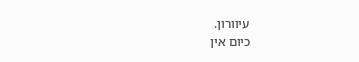עיוורון.
כיום אין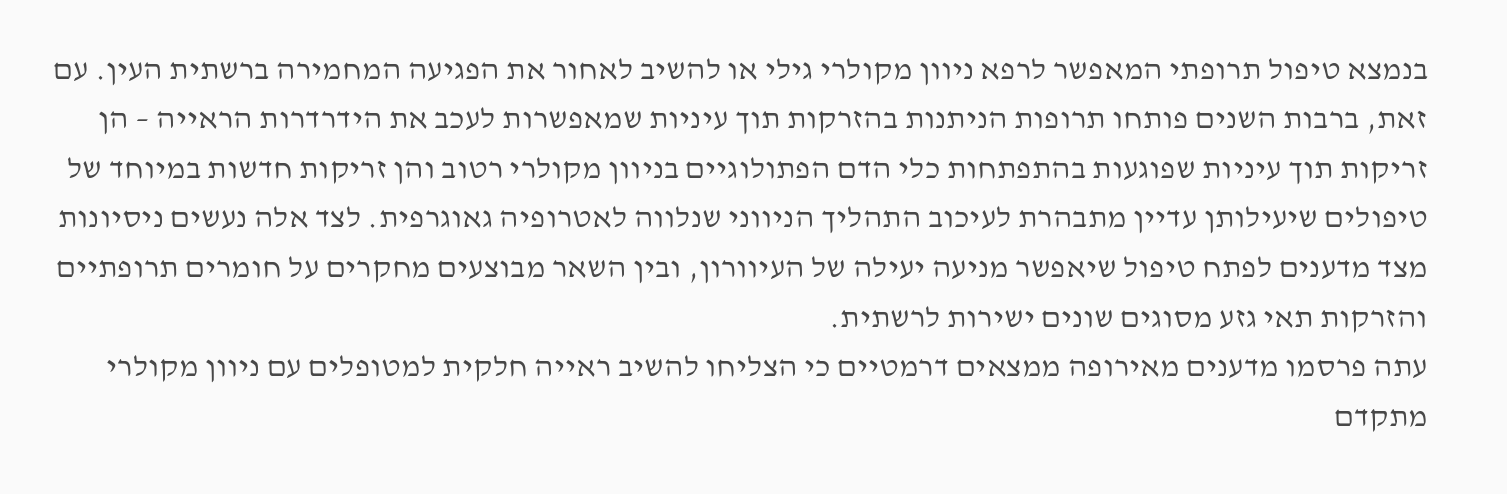בנמצא טיפול תרופתי המאפשר לרפא ניוון מקולרי גילי או להשיב לאחור את הפגיעה המחמירה ברשתית העין. עם זאת, ברבות השנים פותחו תרופות הניתנות בהזרקות תוך עיניות שמאפשרות לעכב את הידרדרות הראייה – הן זריקות תוך עיניות שפוגעות בהתפתחות כלי הדם הפתולוגיים בניוון מקולרי רטוב והן זריקות חדשות במיוחד של טיפולים שיעילותן עדיין מתבהרת לעיכוב התהליך הניווני שנלווה לאטרופיה גאוגרפית. לצד אלה נעשים ניסיונות מצד מדענים לפתח טיפול שיאפשר מניעה יעילה של העיוורון, ובין השאר מבוצעים מחקרים על חומרים תרופתיים והזרקות תאי גזע מסוגים שונים ישירות לרשתית.
עתה פרסמו מדענים מאירופה ממצאים דרמטיים כי הצליחו להשיב ראייה חלקית למטופלים עם ניוון מקולרי מתקדם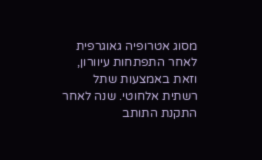מסוג אטרופיה גאוגרפית לאחר התפתחות עיוורון, וזאת באמצעות שתל רשתית אלחוטי. שנה לאחר התקנת התותב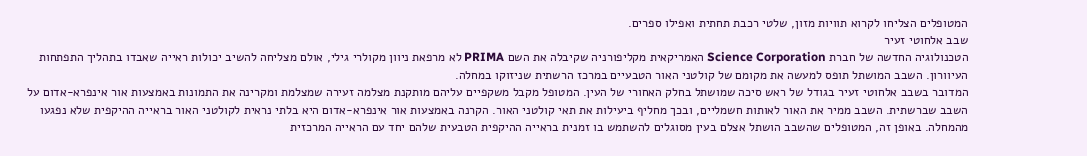המטופלים הצליחו לקרוא תוויות מזון, שלטי רכבת תחתית ואפילו ספרים.
שבב אלחוטי זעיר
הטכנולוגיה החדשה של חברת Science Corporation האמריקאית מקליפורניה שקיבלה את השם PRIMA לא מרפאת ניוון מקולרי גילי, אולם מצליחה להשיב יכולות ראייה שאבדו בתהליך התפתחות העיוורון. השבב המושתל תופס למעשה את מקומם של קולטני האור הטבעיים במרכז הרשתית שניזוקו במחלה.
המדובר בשבב אלחוטי זעיר בגודל של ראש סיכה שמושתל בחלק האחורי של העין. המטופל מקבל משקפיים עליהם מותקנת מצלמה זעירה שמצלמת ומקרינה את התמונות באמצעות אור אינפרא-אדום על השבב שברשתית. השבב ממיר את האור לאותות חשמליים, ובכך מחליף ביעילות את תאי קולטני האור. הקרנה באמצעות אור אינפרא-אדום היא בלתי נראית לקולטני האור בראייה ההיקפית שלא נפגעו מהמחלה. באופן זה, המטופלים שהשבב הושתל אצלם בעין מסוגלים להשתמש בו זמנית בראייה ההיקפית הטבעית שלהם יחד עם הראייה המרכזית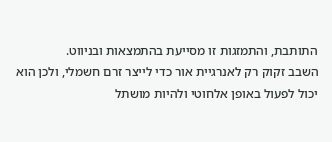התותבת, והתמזגות זו מסייעת בהתמצאות ובניווט.
השבב זקוק רק לאנרגיית אור כדי לייצר זרם חשמלי, ולכן הוא יכול לפעול באופן אלחוטי ולהיות מושתל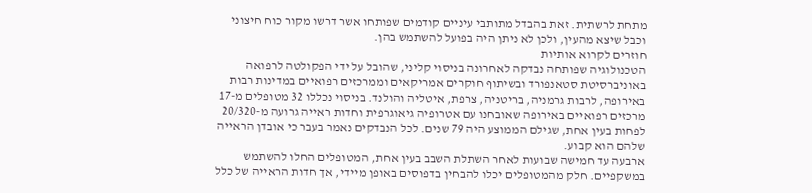מתחת לרשתית. זאת בהבדל מתותבי עיניים קודמים שפותחו אשר דרשו מקור כוח חיצוני וכבל שיצא מהעין, ולכן לא ניתן היה בפועל להשתמש בהן.
חוזרים לקרוא אותיות
הטכנולוגיה שפותחה נבדקה לאחרונה בניסוי קליני, שהובל על ידי הפקולטה לרפואה באוניברסיטת סטאנפורד ובשיתוף חוקרים אמריקאים וממרכזים רפואיים במדינות רבות באירופה, לרבות גרמניה, בריטניה, צרפת, איטליה והולנד. בניסוי נכללו 32 מטופלים מ-17 מרכזים רפואיים באירופה שאובחנו עם אטרופיה גיאוגרפית וחדות ראייה גרועה מ-20/320 לפחות בעין אחת, שגילם הממוצע היה 79 שנים. לכל הנבדקים נאמר בעבר כי אובדן הראייה שלהם הוא קבוע.
ארבעה עד חמישה שבועות לאחר השתלת השבב בעין אחת, המטופלים החלו להשתמש במשקפיים. חלק מהמטופלים יכלו להבחין בדפוסים באופן מיידי, אך חדות הראייה של כלל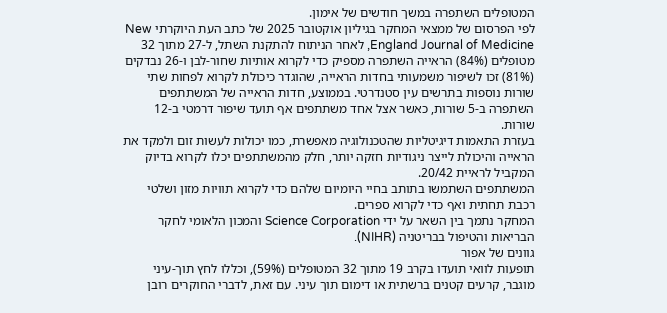המטופלים השתפרה במשך חודשים של אימון.
לפי הפרסום של ממצאי המחקר בגיליון אוקטובר 2025 של כתב העת היוקרתי New England Journal of Medicine, לאחר הניתוח להתקנת השתל, ל-27 מתוך 32 מטופלים (84%) הראייה השתפרה מספיק כדי לקרוא אותיות שחור-לבן ו-26 נבדקים (81%) זכו לשיפור משמעותי בחדות הראייה, שהוגדר כיכולת לקרוא לפחות שתי שורות נוספות בתרשים עין סטנדרטי. בממוצע, חדות הראייה של המשתתפים השתפרה ב-5 שורות, כאשר אצל אחד משתתפים אף תועד שיפור דרמטי ב-12 שורות.
בעזרת התאמות דיגיטליות שהטכנולוגיה מאפשרת, כמו יכולות לעשות זום ולמקד את הראייה והיכולת לייצר ניגודיות חזקה יותר, חלק מהמשתתפים יכלו לקרוא בדיוק המקביל לראיית 20/42.
המשתתפים השתמשו בתותב בחיי היומיום שלהם כדי לקרוא תוויות מזון ושלטי רכבת תחתית ואף כדי לקרוא ספרים.
המחקר נתמך בין השאר על ידי Science Corporation והמכון הלאומי לחקר הבריאות והטיפול בבריטניה (NIHR).
גוונים של אפור
תופעות לוואי תועדו בקרב 19 מתוך 32 המטופלים (59%), וכללו לחץ תוך-עיני מוגבר, קרעים קטנים ברשתית או דימום תוך עיני. עם זאת, לדברי החוקרים רובן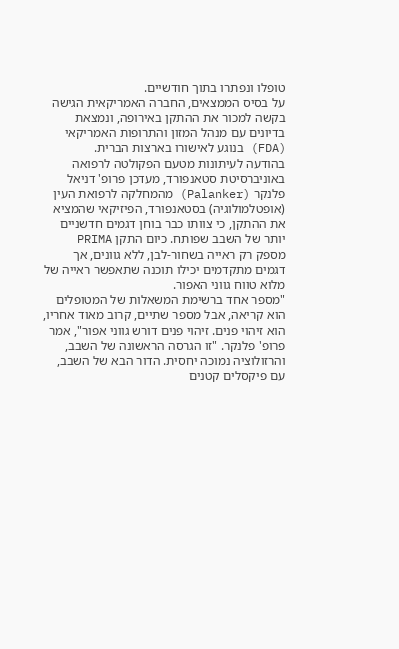טופלו ונפתרו בתוך חודשיים.
על בסיס הממצאים, החברה האמריקאית הגישה בקשה למכור את ההתקן באירופה, ונמצאת בדיונים עם מנהל המזון והתרופות האמריקאי (FDA) בנוגע לאישורו בארצות הברית.
בהודעה לעיתונות מטעם הפקולטה לרפואה באוניברסיטת סטאנפורד, מעדכן פרופ' דניאל פלנקר (Palanker) מהמחלקה לרפואת העין (אופטלמולוגיה) בסטאנפורד, הפיזיקאי שהמציא את ההתקן, כי צוותו כבר בוחן דגמים חדשניים יותר של השבב שפותח. כיום התקן PRIMA מספק רק ראייה בשחור-לבן, ללא גוונים, אך דגמים מתקדמים יכילו תוכנה שתאפשר ראייה של מלוא טווח גווני האפור.
"מספר אחד ברשימת המשאלות של המטופלים הוא קריאה, אבל מספר שתיים, קרוב מאוד אחריו, הוא זיהוי פנים. זיהוי פנים דורש גווני אפור", אמר פרופ' פלנקר. "זו הגרסה הראשונה של השבב, והרזולוציה נמוכה יחסית. הדור הבא של השבב, עם פיקסלים קטנים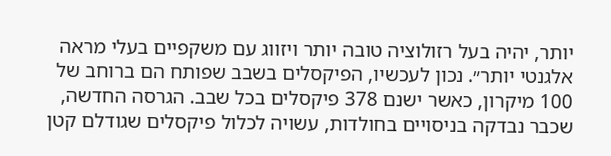יותר, יהיה בעל רזולוציה טובה יותר ויזווג עם משקפיים בעלי מראה אלגנטי יותר״. נכון לעכשיו, הפיקסלים בשבב שפותח הם ברוחב של 100 מיקרון, כאשר ישנם 378 פיקסלים בכל שבב. הגרסה החדשה, שכבר נבדקה בניסויים בחולדות, עשויה לכלול פיקסלים שגודלם קטן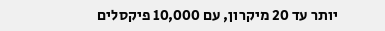יותר עד 20 מיקרון, עם 10,000 פיקסלים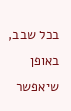בכל שבב, באופן שיאפשר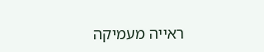ראייה מעמיקה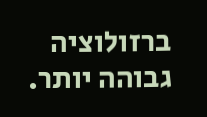ברזולוציה גבוהה יותר.